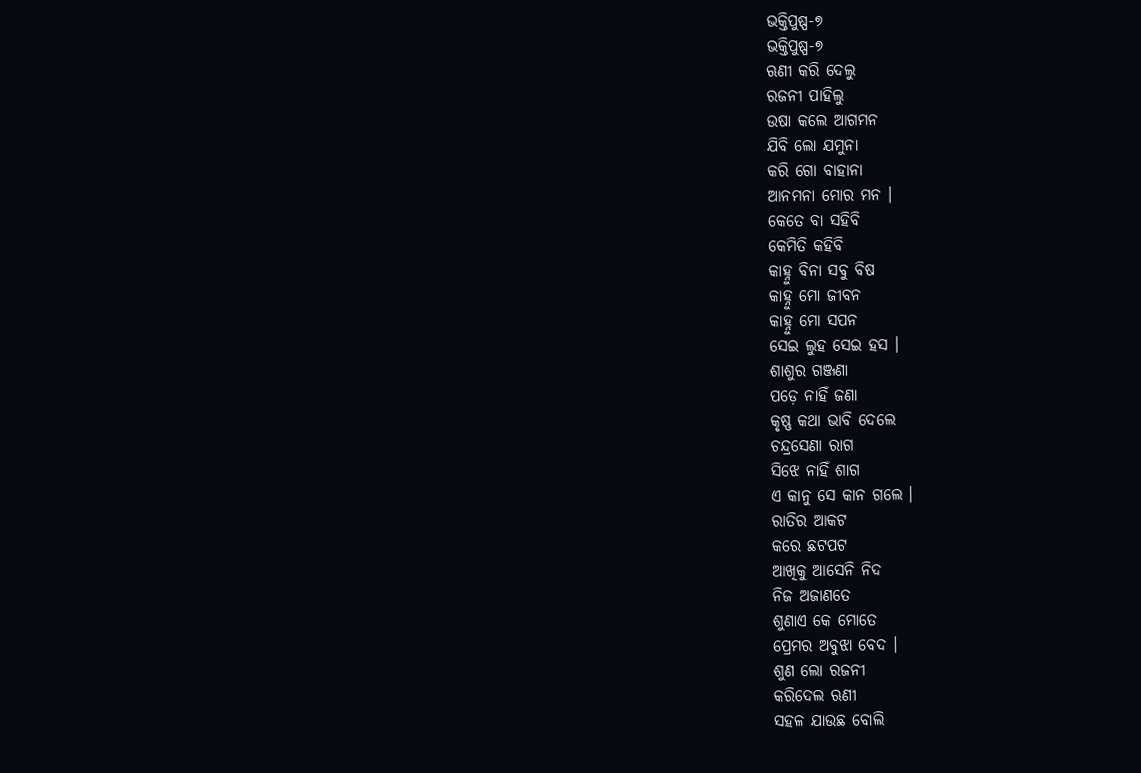ଭକ୍ତିପୁଷ୍ପ-୭
ଭକ୍ତିପୁଷ୍ପ-୭
ଋଣୀ କରି ଦେଲୁ
ରଜନୀ ପାହିଲୁ
ଉଷା କଲେ ଆଗମନ
ଯିବି ଲୋ ଯମୁନା
କରି ଗୋ ବାହାନା
ଆନମନା ମୋର ମନ ।
କେତେ ବା ସହିବି
କେମିତି କହିବି
କାହ୍ନୁ ବିନା ସବୁ ବିଷ
କାହ୍ନୁ ମୋ ଜୀବନ
କାହ୍ନୁ ମୋ ସପନ
ସେଇ ଲୁହ ସେଇ ହସ ।
ଶାଶୁର ଗଞ୍ଜଣା
ପଡ଼େ ନାହିଁ ଜଣା
କୃଷ୍ଣ କଥା ଭାବି ଦେଲେ
ଚନ୍ଦ୍ରସେଣା ରାଗ
ସିଝେ ନାହିଁ ଶାଗ
ଏ କାନୁ ସେ କାନ ଗଲେ ।
ରାତିର ଆକଟ
କରେ ଛଟପଟ
ଆଖିକୁ ଆସେନି ନିଦ
ନିଜ ଅଜାଣତେ
ଶୁଣାଏ କେ ମୋତେ
ପ୍ରେମର ଅବୁଝା ବେଦ ।
ଶୁଣ ଲୋ ରଜନୀ
କରିଦେଲ ଋଣୀ
ସହଳ ଯାଉଛ ବୋଲି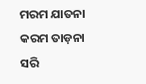ମରମ ଯାତନା
କରମ ତାଡ଼ନା
ସରି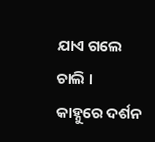ଯାଏ ଗଲେ ଚାଲି ।
କାହ୍ନୁରେ ଦର୍ଶନ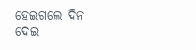ହେଇଗଲେ ଦିନ
ଦେଇ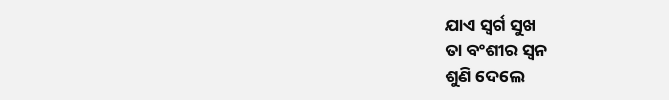ଯାଏ ସ୍ୱର୍ଗ ସୁଖ
ତା ବଂଶୀର ସ୍ୱନ
ଶୁଣି ଦେଲେ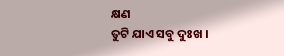କ୍ଷଣ
ତୁଟି ଯାଏ ସବୁ ଦୁଃଖ ।